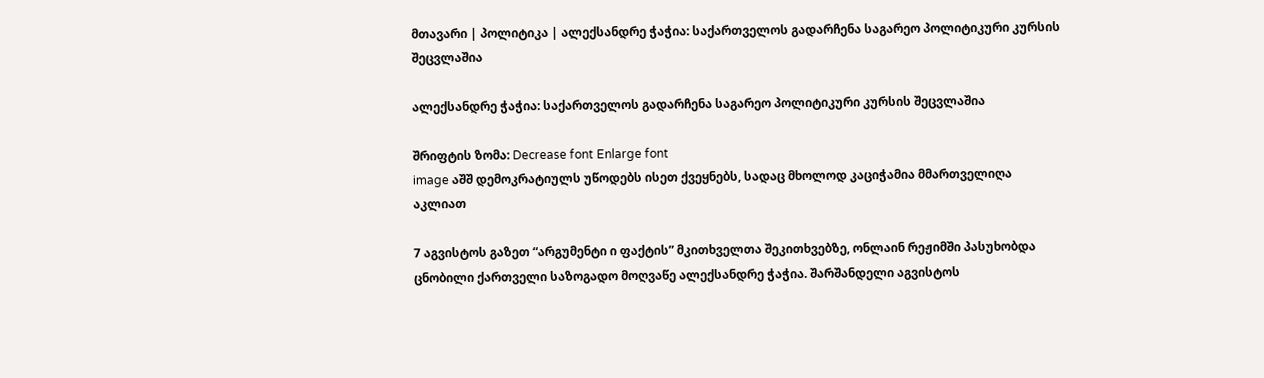მთავარი | პოლიტიკა | ალექსანდრე ჭაჭია: საქართველოს გადარჩენა საგარეო პოლიტიკური კურსის შეცვლაშია

ალექსანდრე ჭაჭია: საქართველოს გადარჩენა საგარეო პოლიტიკური კურსის შეცვლაშია

შრიფტის ზომა: Decrease font Enlarge font
image აშშ დემოკრატიულს უწოდებს ისეთ ქვეყნებს, სადაც მხოლოდ კაციჭამია მმართველიღა აკლიათ

7 აგვისტოს გაზეთ “არგუმენტი ი ფაქტის” მკითხველთა შეკითხვებზე, ონლაინ რეჟიმში პასუხობდა ცნობილი ქართველი საზოგადო მოღვაწე ალექსანდრე ჭაჭია. შარშანდელი აგვისტოს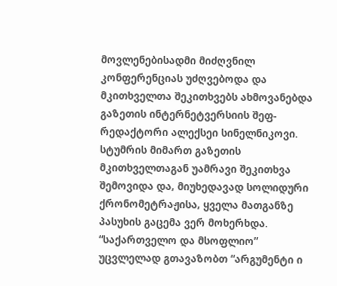მოვლენებისადმი მიძღვნილ კონფერენციას უძღვებოდა და მკითხველთა შეკითხვებს ახმოვანებდა გაზეთის ინტერნეტვერსიის შეფ-რედაქტორი ალექსეი სინელნიკოვი. სტუმრის მიმართ გაზეთის მკითხველთაგან უამრავი შეკითხვა შემოვიდა და, მიუხედავად სოლიდური ქრონომეტრაჟისა, ყველა მათგანზე პასუხის გაცემა ვერ მოხერხდა. “საქართველო და მსოფლიო” უცვლელად გთავაზობთ “არგუმენტი ი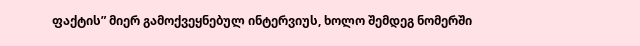ფაქტის” მიერ გამოქვეყნებულ ინტერვიუს, ხოლო შემდეგ ნომერში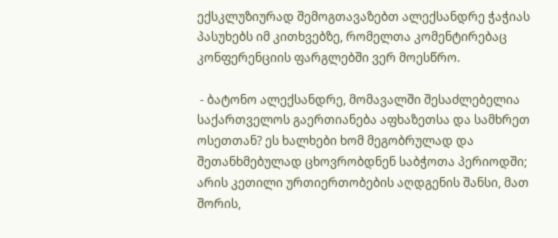ექსკლუზიურად შემოგთავაზებთ ალექსანდრე ჭაჭიას პასუხებს იმ კითხვებზე, რომელთა კომენტირებაც კონფერენციის ფარგლებში ვერ მოესწრო.

 - ბატონო ალექსანდრე, მომავალში შესაძლებელია საქართველოს გაერთიანება აფხაზეთსა და სამხრეთ ოსეთთან? ეს ხალხები ხომ მეგობრულად და შეთანხმებულად ცხოვრობდნენ საბჭოთა პერიოდში; არის კეთილი ურთიერთობების აღდგენის შანსი, მათ შორის,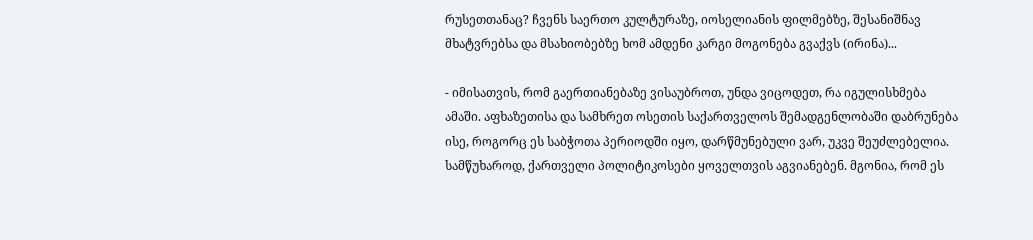რუსეთთანაც? ჩვენს საერთო კულტურაზე, იოსელიანის ფილმებზე, შესანიშნავ მხატვრებსა და მსახიობებზე ხომ ამდენი კარგი მოგონება გვაქვს (ირინა)...

- იმისათვის, რომ გაერთიანებაზე ვისაუბროთ, უნდა ვიცოდეთ, რა იგულისხმება ამაში. აფხაზეთისა და სამხრეთ ოსეთის საქართველოს შემადგენლობაში დაბრუნება ისე, როგორც ეს საბჭოთა პერიოდში იყო, დარწმუნებული ვარ, უკვე შეუძლებელია. სამწუხაროდ, ქართველი პოლიტიკოსები ყოველთვის აგვიანებენ. მგონია, რომ ეს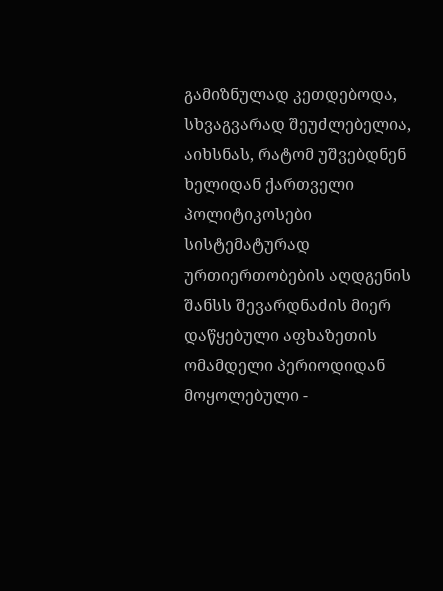გამიზნულად კეთდებოდა, სხვაგვარად შეუძლებელია, აიხსნას, რატომ უშვებდნენ ხელიდან ქართველი პოლიტიკოსები სისტემატურად ურთიერთობების აღდგენის შანსს შევარდნაძის მიერ დაწყებული აფხაზეთის ომამდელი პერიოდიდან მოყოლებული -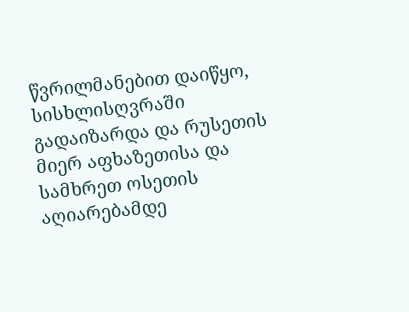წვრილმანებით დაიწყო, სისხლისღვრაში გადაიზარდა და რუსეთის მიერ აფხაზეთისა და სამხრეთ ოსეთის აღიარებამდე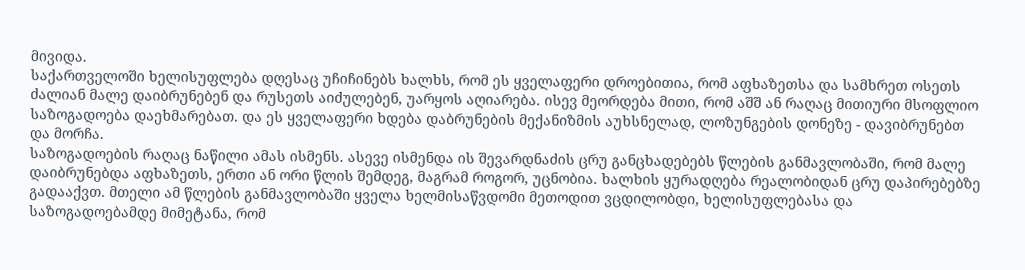მივიდა.
საქართველოში ხელისუფლება დღესაც უჩიჩინებს ხალხს, რომ ეს ყველაფერი დროებითია, რომ აფხაზეთსა და სამხრეთ ოსეთს ძალიან მალე დაიბრუნებენ და რუსეთს აიძულებენ, უარყოს აღიარება. ისევ მეორდება მითი, რომ აშშ ან რაღაც მითიური მსოფლიო საზოგადოება დაეხმარებათ. და ეს ყველაფერი ხდება დაბრუნების მექანიზმის აუხსნელად, ლოზუნგების დონეზე - დავიბრუნებთ და მორჩა.
საზოგადოების რაღაც ნაწილი ამას ისმენს. ასევე ისმენდა ის შევარდნაძის ცრუ განცხადებებს წლების განმავლობაში, რომ მალე დაიბრუნებდა აფხაზეთს, ერთი ან ორი წლის შემდეგ, მაგრამ როგორ, უცნობია. ხალხის ყურადღება რეალობიდან ცრუ დაპირებებზე გადააქვთ. მთელი ამ წლების განმავლობაში ყველა ხელმისაწვდომი მეთოდით ვცდილობდი, ხელისუფლებასა და საზოგადოებამდე მიმეტანა, რომ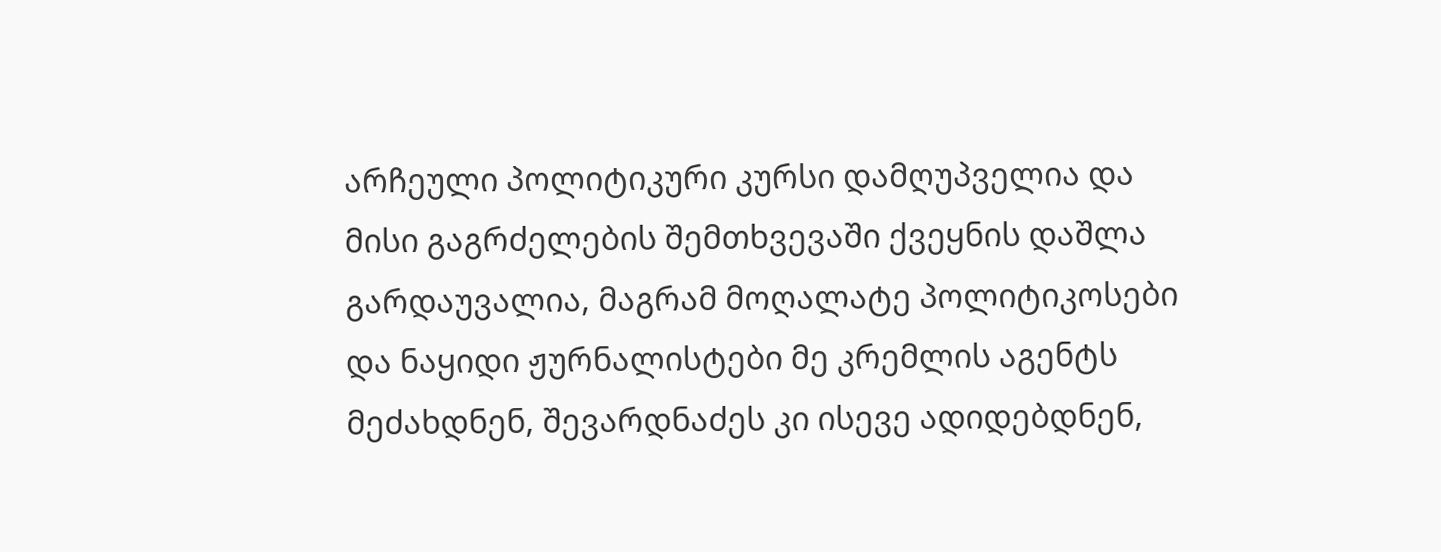არჩეული პოლიტიკური კურსი დამღუპველია და მისი გაგრძელების შემთხვევაში ქვეყნის დაშლა გარდაუვალია, მაგრამ მოღალატე პოლიტიკოსები და ნაყიდი ჟურნალისტები მე კრემლის აგენტს მეძახდნენ, შევარდნაძეს კი ისევე ადიდებდნენ,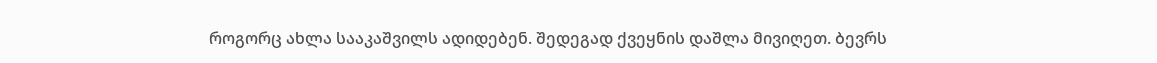როგორც ახლა სააკაშვილს ადიდებენ. შედეგად ქვეყნის დაშლა მივიღეთ. ბევრს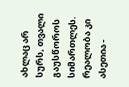ახლაც არ სურს, თვალი გაუსწოროს სიმართლეს.
რეალობა კი ასეთია -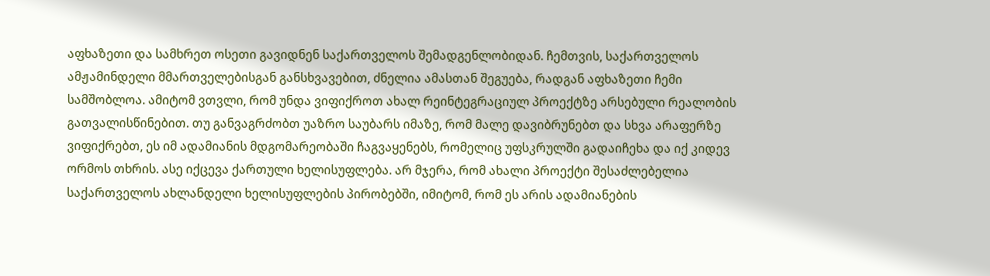აფხაზეთი და სამხრეთ ოსეთი გავიდნენ საქართველოს შემადგენლობიდან. ჩემთვის, საქართველოს ამჟამინდელი მმართველებისგან განსხვავებით, ძნელია ამასთან შეგუება, რადგან აფხაზეთი ჩემი სამშობლოა. ამიტომ ვთვლი, რომ უნდა ვიფიქროთ ახალ რეინტეგრაციულ პროექტზე არსებული რეალობის გათვალისწინებით. თუ განვაგრძობთ უაზრო საუბარს იმაზე, რომ მალე დავიბრუნებთ და სხვა არაფერზე ვიფიქრებთ, ეს იმ ადამიანის მდგომარეობაში ჩაგვაყენებს, რომელიც უფსკრულში გადაიჩეხა და იქ კიდევ ორმოს თხრის. ასე იქცევა ქართული ხელისუფლება. არ მჯერა, რომ ახალი პროექტი შესაძლებელია საქართველოს ახლანდელი ხელისუფლების პირობებში, იმიტომ, რომ ეს არის ადამიანების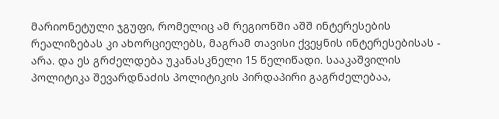მარიონეტული ჯგუფი, რომელიც ამ რეგიონში აშშ ინტერესების რეალიზებას კი ახორციელებს, მაგრამ თავისი ქვეყნის ინტერესებისას - არა. და ეს გრძელდება უკანასკნელი 15 წელიწადი. სააკაშვილის პოლიტიკა შევარდნაძის პოლიტიკის პირდაპირი გაგრძელებაა,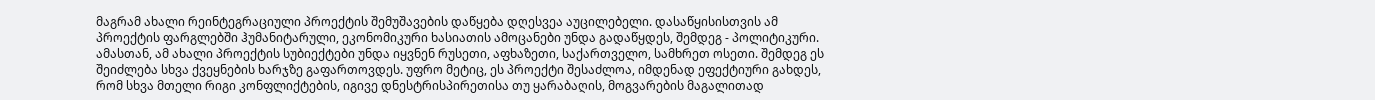მაგრამ ახალი რეინტეგრაციული პროექტის შემუშავების დაწყება დღესვეა აუცილებელი. დასაწყისისთვის ამ პროექტის ფარგლებში ჰუმანიტარული, ეკონომიკური ხასიათის ამოცანები უნდა გადაწყდეს, შემდეგ - პოლიტიკური. ამასთან, ამ ახალი პროექტის სუბიექტები უნდა იყვნენ რუსეთი, აფხაზეთი, საქართველო, სამხრეთ ოსეთი. შემდეგ ეს შეიძლება სხვა ქვეყნების ხარჯზე გაფართოვდეს. უფრო მეტიც, ეს პროექტი შესაძლოა, იმდენად ეფექტიური გახდეს, რომ სხვა მთელი რიგი კონფლიქტების, იგივე დნესტრისპირეთისა თუ ყარაბაღის, მოგვარების მაგალითად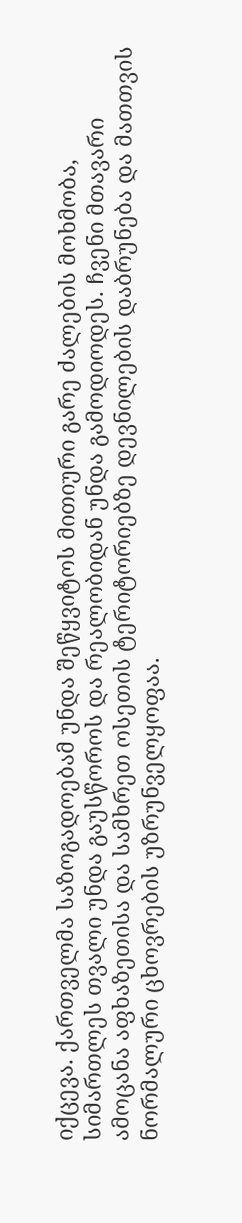იქცევა. ქართველმა საზოგადოებამ უნდა შეწყვიტოს მითიური გარე ძალების მოხმობა, სიმართლეს თვალი უნდა გაუსწოროს და რეალობიდან უნდა გამოდიოდეს. ჩვენი მთავარი ამოცანა აფხაზეთისა და სამხრეთ ოსეთის ტერიტორიებზე დევნილების დაბრუნება და მათთვის ნორმალური ცხოვრების უზრუნველყოფაა.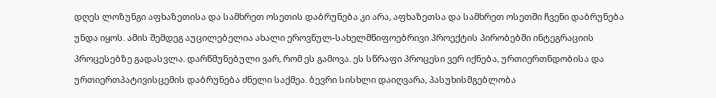დღეს ლოზუნგი აფხაზეთისა და სამხრეთ ოსეთის დაბრუნება კი არა, აფხაზეთსა და სამხრეთ ოსეთში ჩვენი დაბრუნება უნდა იყოს. ამის შემდეგ აუცილებელია ახალი ეროვნულ-სახელმწიფოებრივი პროექტის პირობებში ინტეგრაციის პროცესებზე გადასვლა. დარწმუნებული ვარ, რომ ეს გამოვა. ეს სწრაფი პროცესი ვერ იქნება, ურთიერთნდობისა და ურთიერთპატივისცემის დაბრუნება ძნელი საქმეა. ბევრი სისხლი დაიღვარა, პასუხისმგებლობა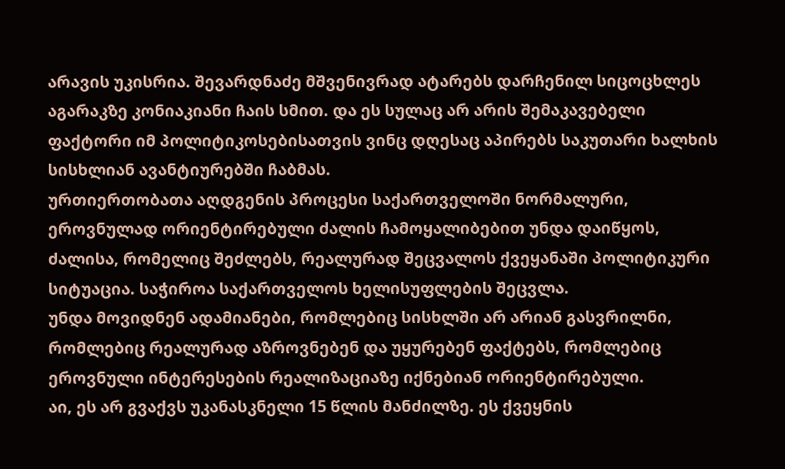არავის უკისრია. შევარდნაძე მშვენივრად ატარებს დარჩენილ სიცოცხლეს აგარაკზე კონიაკიანი ჩაის სმით. და ეს სულაც არ არის შემაკავებელი ფაქტორი იმ პოლიტიკოსებისათვის ვინც დღესაც აპირებს საკუთარი ხალხის სისხლიან ავანტიურებში ჩაბმას.
ურთიერთობათა აღდგენის პროცესი საქართველოში ნორმალური, ეროვნულად ორიენტირებული ძალის ჩამოყალიბებით უნდა დაიწყოს, ძალისა, რომელიც შეძლებს, რეალურად შეცვალოს ქვეყანაში პოლიტიკური სიტუაცია. საჭიროა საქართველოს ხელისუფლების შეცვლა.
უნდა მოვიდნენ ადამიანები, რომლებიც სისხლში არ არიან გასვრილნი, რომლებიც რეალურად აზროვნებენ და უყურებენ ფაქტებს, რომლებიც ეროვნული ინტერესების რეალიზაციაზე იქნებიან ორიენტირებული.
აი, ეს არ გვაქვს უკანასკნელი 15 წლის მანძილზე. ეს ქვეყნის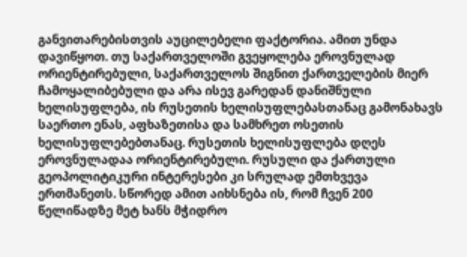განვითარებისთვის აუცილებელი ფაქტორია. ამით უნდა დავიწყოთ. თუ საქართველოში გვეყოლება ეროვნულად ორიენტირებული, საქართველოს შიგნით ქართველების მიერ ჩამოყალიბებული და არა ისევ გარედან დანიშნული ხელისუფლება, ის რუსეთის ხელისუფლებასთანაც გამონახავს საერთო ენას, აფხაზეთისა და სამხრეთ ოსეთის ხელისუფლებებთანაც. რუსეთის ხელისუფლება დღეს ეროვნულადაა ორიენტირებული. რუსული და ქართული გეოპოლიტიკური ინტერესები კი სრულად ემთხვევა ერთმანეთს. სწორედ ამით აიხსნება ის, რომ ჩვენ 200 წელიწადზე მეტ ხანს მჭიდრო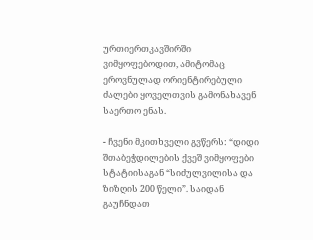ურთიერთკავშირში ვიმყოფებოდით, ამიტომაც ეროვნულად ორიენტირებული ძალები ყოველთვის გამონახავენ საერთო ენას.

- ჩვენი მკითხველი გვწერს: “დიდი შთაბეჭდილების ქვეშ ვიმყოფები სტატიისაგან “სიძულვილისა და ზიზღის 200 წელი”. საიდან გაუჩნდათ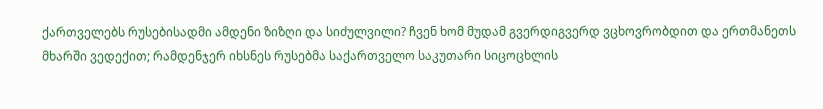ქართველებს რუსებისადმი ამდენი ზიზღი და სიძულვილი? ჩვენ ხომ მუდამ გვერდიგვერდ ვცხოვრობდით და ერთმანეთს მხარში ვედექით; რამდენჯერ იხსნეს რუსებმა საქართველო საკუთარი სიცოცხლის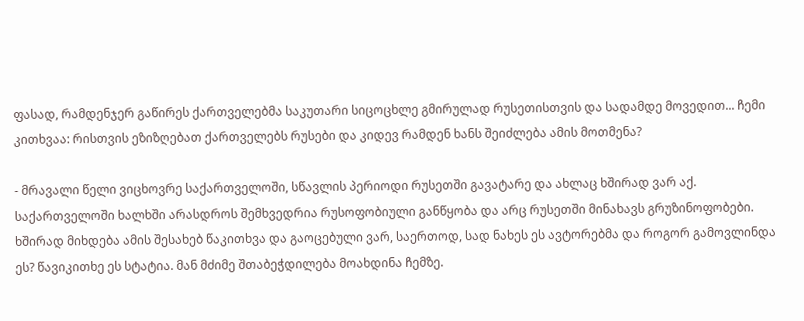ფასად, რამდენჯერ გაწირეს ქართველებმა საკუთარი სიცოცხლე გმირულად რუსეთისთვის და სადამდე მოვედით... ჩემი კითხვაა: რისთვის ეზიზღებათ ქართველებს რუსები და კიდევ რამდენ ხანს შეიძლება ამის მოთმენა?

- მრავალი წელი ვიცხოვრე საქართველოში, სწავლის პერიოდი რუსეთში გავატარე და ახლაც ხშირად ვარ აქ. საქართველოში ხალხში არასდროს შემხვედრია რუსოფობიული განწყობა და არც რუსეთში მინახავს გრუზინოფობები. ხშირად მიხდება ამის შესახებ წაკითხვა და გაოცებული ვარ, საერთოდ, სად ნახეს ეს ავტორებმა და როგორ გამოვლინდა ეს? წავიკითხე ეს სტატია. მან მძიმე შთაბეჭდილება მოახდინა ჩემზე.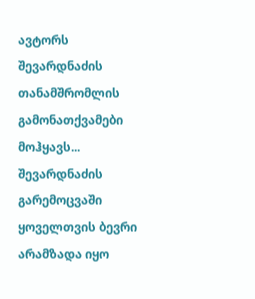ავტორს შევარდნაძის თანამშრომლის გამონათქვამები მოჰყავს... შევარდნაძის გარემოცვაში ყოველთვის ბევრი არამზადა იყო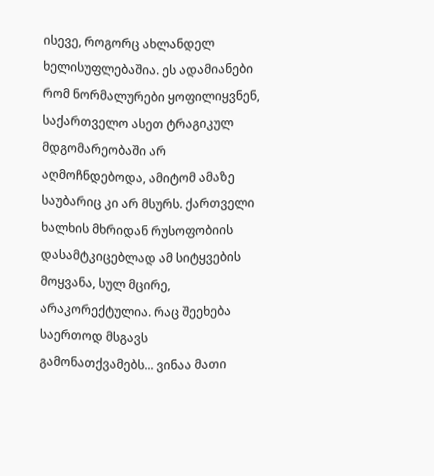ისევე, როგორც ახლანდელ ხელისუფლებაშია. ეს ადამიანები რომ ნორმალურები ყოფილიყვნენ, საქართველო ასეთ ტრაგიკულ მდგომარეობაში არ აღმოჩნდებოდა, ამიტომ ამაზე საუბარიც კი არ მსურს. ქართველი ხალხის მხრიდან რუსოფობიის დასამტკიცებლად ამ სიტყვების მოყვანა, სულ მცირე, არაკორექტულია. რაც შეეხება საერთოდ მსგავს გამონათქვამებს... ვინაა მათი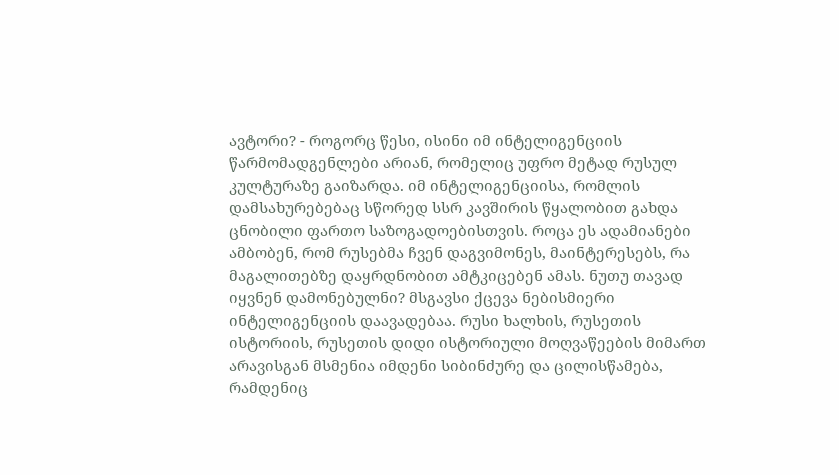ავტორი? - როგორც წესი, ისინი იმ ინტელიგენციის წარმომადგენლები არიან, რომელიც უფრო მეტად რუსულ კულტურაზე გაიზარდა. იმ ინტელიგენციისა, რომლის დამსახურებებაც სწორედ სსრ კავშირის წყალობით გახდა ცნობილი ფართო საზოგადოებისთვის. როცა ეს ადამიანები ამბობენ, რომ რუსებმა ჩვენ დაგვიმონეს, მაინტერესებს, რა მაგალითებზე დაყრდნობით ამტკიცებენ ამას. ნუთუ თავად იყვნენ დამონებულნი? მსგავსი ქცევა ნებისმიერი ინტელიგენციის დაავადებაა. რუსი ხალხის, რუსეთის ისტორიის, რუსეთის დიდი ისტორიული მოღვაწეების მიმართ არავისგან მსმენია იმდენი სიბინძურე და ცილისწამება, რამდენიც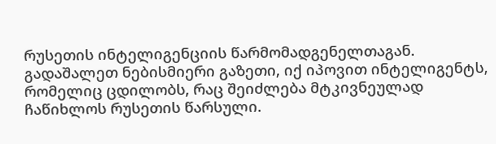რუსეთის ინტელიგენციის წარმომადგენელთაგან. გადაშალეთ ნებისმიერი გაზეთი, იქ იპოვით ინტელიგენტს, რომელიც ცდილობს, რაც შეიძლება მტკივნეულად ჩაწიხლოს რუსეთის წარსული.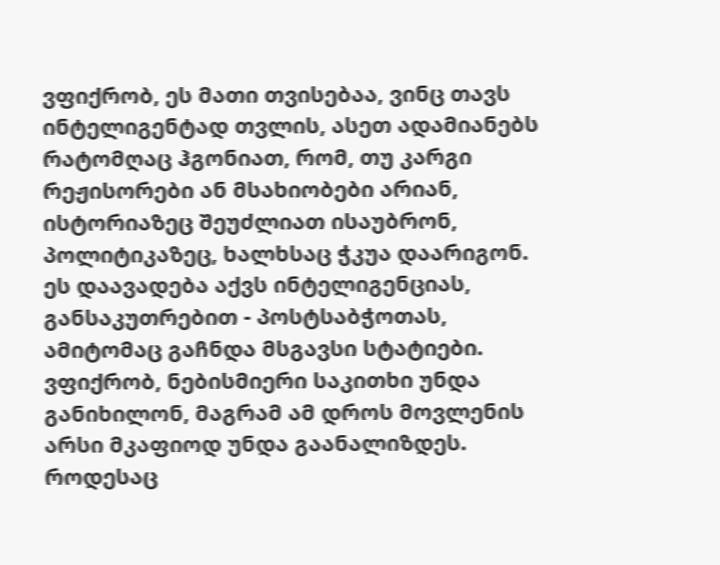ვფიქრობ, ეს მათი თვისებაა, ვინც თავს ინტელიგენტად თვლის, ასეთ ადამიანებს რატომღაც ჰგონიათ, რომ, თუ კარგი რეჟისორები ან მსახიობები არიან, ისტორიაზეც შეუძლიათ ისაუბრონ, პოლიტიკაზეც, ხალხსაც ჭკუა დაარიგონ. ეს დაავადება აქვს ინტელიგენციას, განსაკუთრებით - პოსტსაბჭოთას, ამიტომაც გაჩნდა მსგავსი სტატიები.
ვფიქრობ, ნებისმიერი საკითხი უნდა განიხილონ, მაგრამ ამ დროს მოვლენის არსი მკაფიოდ უნდა გაანალიზდეს. როდესაც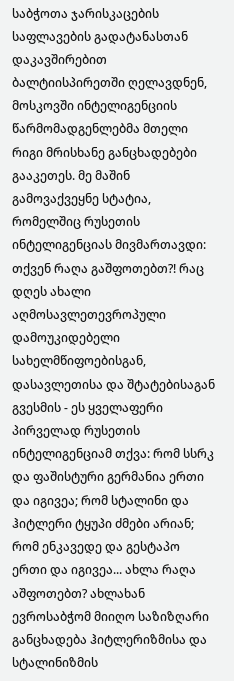საბჭოთა ჯარისკაცების საფლავების გადატანასთან დაკავშირებით ბალტიისპირეთში ღელავდნენ, მოსკოვში ინტელიგენციის წარმომადგენლებმა მთელი რიგი მრისხანე განცხადებები გააკეთეს. მე მაშინ გამოვაქვეყნე სტატია, რომელშიც რუსეთის ინტელიგენციას მივმართავდი: თქვენ რაღა გაშფოთებთ?! რაც დღეს ახალი აღმოსავლეთევროპული დამოუკიდებელი სახელმწიფოებისგან, დასავლეთისა და შტატებისაგან გვესმის - ეს ყველაფერი პირველად რუსეთის ინტელიგენციამ თქვა: რომ სსრკ და ფაშისტური გერმანია ერთი და იგივეა; რომ სტალინი და ჰიტლერი ტყუპი ძმები არიან; რომ ენკავედე და გესტაპო ერთი და იგივეა... ახლა რაღა აშფოთებთ? ახლახან ევროსაბჭომ მიიღო საზიზღარი განცხადება ჰიტლერიზმისა და სტალინიზმის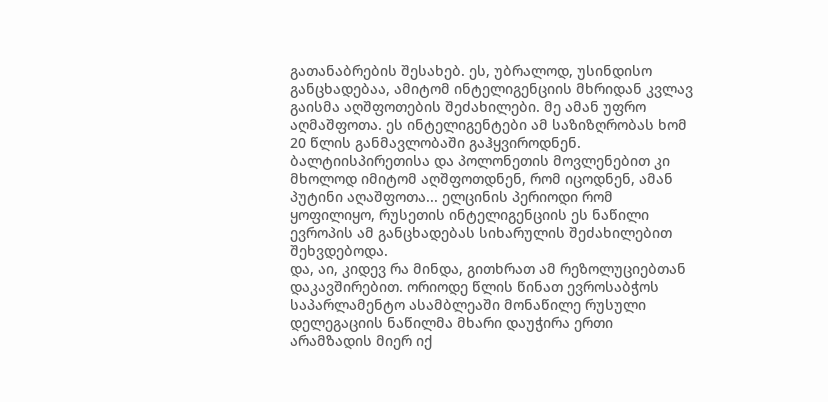გათანაბრების შესახებ. ეს, უბრალოდ, უსინდისო განცხადებაა, ამიტომ ინტელიგენციის მხრიდან კვლავ გაისმა აღშფოთების შეძახილები. მე ამან უფრო აღმაშფოთა. ეს ინტელიგენტები ამ საზიზღრობას ხომ 20 წლის განმავლობაში გაჰყვიროდნენ. ბალტიისპირეთისა და პოლონეთის მოვლენებით კი მხოლოდ იმიტომ აღშფოთდნენ, რომ იცოდნენ, ამან პუტინი აღაშფოთა... ელცინის პერიოდი რომ ყოფილიყო, რუსეთის ინტელიგენციის ეს ნაწილი ევროპის ამ განცხადებას სიხარულის შეძახილებით შეხვდებოდა.
და, აი, კიდევ რა მინდა, გითხრათ ამ რეზოლუციებთან დაკავშირებით. ორიოდე წლის წინათ ევროსაბჭოს საპარლამენტო ასამბლეაში მონაწილე რუსული დელეგაციის ნაწილმა მხარი დაუჭირა ერთი არამზადის მიერ იქ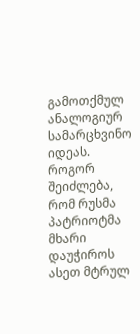გამოთქმულ ანალოგიურ სამარცხვინო იდეას. როგორ შეიძლება, რომ რუსმა პატრიოტმა მხარი დაუჭიროს ასეთ მტრულ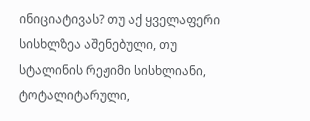ინიციატივას? თუ აქ ყველაფერი სისხლზეა აშენებული, თუ სტალინის რეჟიმი სისხლიანი, ტოტალიტარული,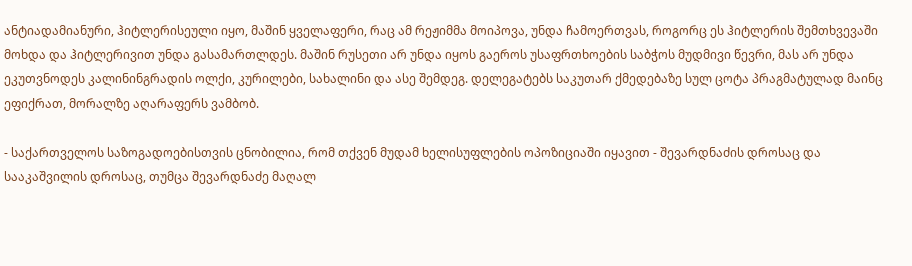ანტიადამიანური, ჰიტლერისეული იყო, მაშინ ყველაფერი, რაც ამ რეჟიმმა მოიპოვა, უნდა ჩამოერთვას, როგორც ეს ჰიტლერის შემთხვევაში მოხდა და ჰიტლერივით უნდა გასამართლდეს. მაშინ რუსეთი არ უნდა იყოს გაეროს უსაფრთხოების საბჭოს მუდმივი წევრი, მას არ უნდა ეკუთვნოდეს კალინინგრადის ოლქი, კურილები, სახალინი და ასე შემდეგ. დელეგატებს საკუთარ ქმედებაზე სულ ცოტა პრაგმატულად მაინც ეფიქრათ, მორალზე აღარაფერს ვამბობ.

- საქართველოს საზოგადოებისთვის ცნობილია, რომ თქვენ მუდამ ხელისუფლების ოპოზიციაში იყავით - შევარდნაძის დროსაც და სააკაშვილის დროსაც, თუმცა შევარდნაძე მაღალ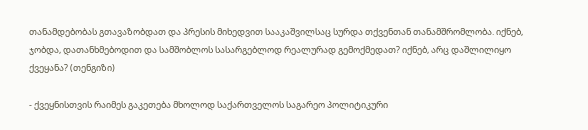თანამდებობას გთავაზობდათ და პრესის მიხედვით სააკაშვილსაც სურდა თქვენთან თანამშრომლობა. იქნებ, ჯობდა, დათანხმებოდით და სამშობლოს სასარგებლოდ რეალურად გემოქმედათ? იქნებ, არც დაშლილიყო ქვეყანა? (თენგიზი)

- ქვეყნისთვის რაიმეს გაკეთება მხოლოდ საქართველოს საგარეო პოლიტიკური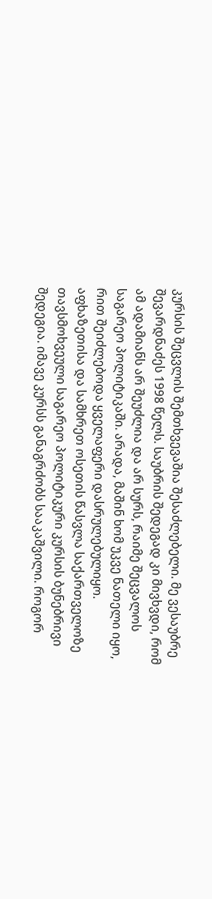კურსის შეცვლის შემთხვევაშია შესაძლებელი. მე ვესაუბრე შევარდნაძეს 1998 წელს. საუბრის შედეგად კი მივხვდი, რომ ამ ადამიანს არ შეუძლია და არ სურს, რაიმე შეცვალოს საგარეო პოლიტიკაში. არადა, მაშინ ხომ უკვე ნათელი იყო, რით შეიძლებოდა ყველაფერი დასრულებულიყო.
აფხაზეთისა და სამხრეთ ოსეთის წასვლა საქართველოზე თავსმოხვეული საგარეო პოლიტიკური კურსის ბუნებრივი შედეგია. იმავე კურსს განაგრძობს სააკაშვილი. როგორ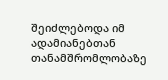შეიძლებოდა იმ ადამიანებთან თანამშრომლობაზე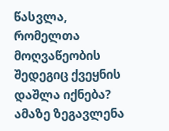წასვლა, რომელთა მოღვაწეობის შედეგიც ქვეყნის დაშლა იქნება? ამაზე ზეგავლენა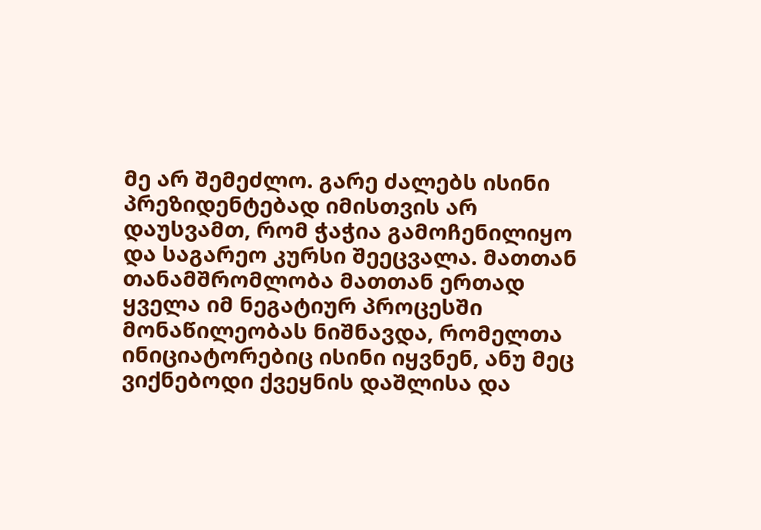მე არ შემეძლო. გარე ძალებს ისინი პრეზიდენტებად იმისთვის არ დაუსვამთ, რომ ჭაჭია გამოჩენილიყო და საგარეო კურსი შეეცვალა. მათთან თანამშრომლობა მათთან ერთად ყველა იმ ნეგატიურ პროცესში მონაწილეობას ნიშნავდა, რომელთა ინიციატორებიც ისინი იყვნენ, ანუ მეც ვიქნებოდი ქვეყნის დაშლისა და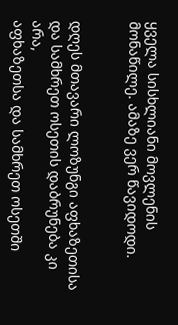ყველა სისხლიანი მოვლენის მონაწილე. ამაზე ვერ წავიდოდი.


დღეს მთავარი ლოზუნგი აფხაზეთისა და სამხრეთ ოსეთის დაბრუნება კი არა,
აფხაზეთსა და სამხრეთ ოსეთში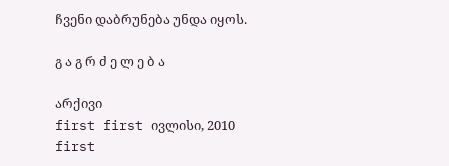ჩვენი დაბრუნება უნდა იყოს.

გ ა გ რ ძ ე ლ ე ბ ა

არქივი
first first ივლისი, 2010 first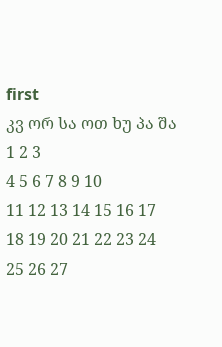first
კვ ორ სა ოთ ხუ პა შა
1 2 3
4 5 6 7 8 9 10
11 12 13 14 15 16 17
18 19 20 21 22 23 24
25 26 27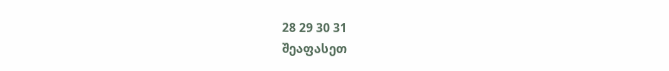28 29 30 31
შეაფასეთ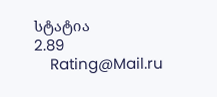სტატია
2.89
    Rating@Mail.ru